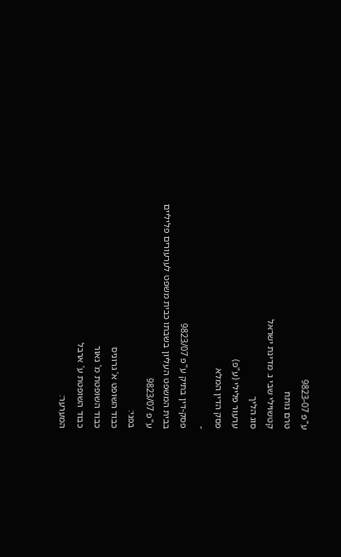ע"פ 9823-07
טרם נותח
קטשוילי שבי נ. מדינת ישראל
סוג הליך
ערעור פלילי (ע"פ)
פסק הדין המלא
-
פסק-דין בתיק ע"פ 9823/07
בבית המשפט העליון בשבתו כבית משפט לערעורים פליליים
ע"פ 9823/07
בפני:
כבוד השופט א' גרוניס
כבוד השופטת מ' נאור
כבוד השופטת ע' ארבל
המערער: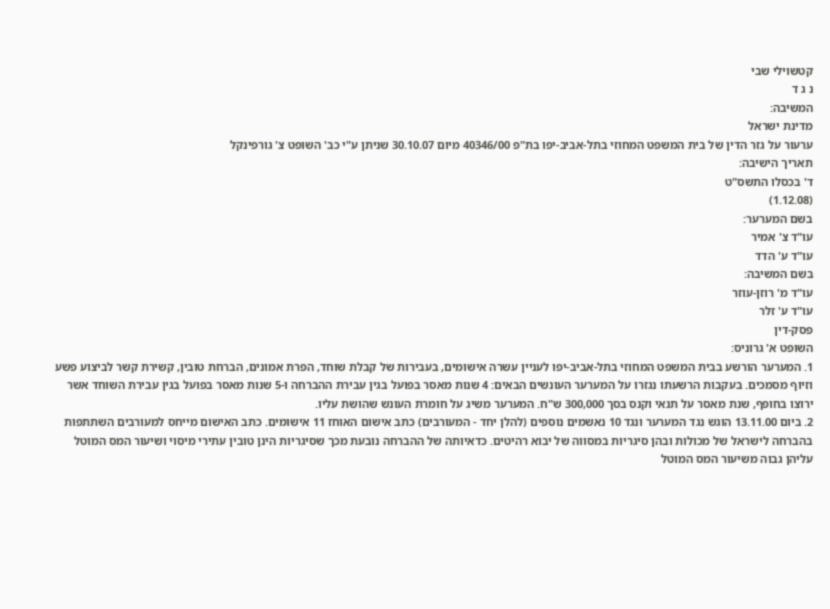קטשוילי שבי
נ ג ד
המשיבה:
מדינת ישראל
ערעור על גזר הדין של בית המשפט המחוזי בתל-אביב-יפו בת"פ 40346/00 מיום 30.10.07 שניתן ע"י כב' השופט צ' גורפינקל
תאריך הישיבה:
ד' בכסלו התשס"ט
(1.12.08)
בשם המערער:
עו"ד צ' אמיר
עו"ד ע' הדד
בשם המשיבה:
עו"ד מ' רוזן-עוזר
עו"ד ע' זלר
פסק-דין
השופט א' גרוניס:
1. המערער הורשע בבית המשפט המחוזי בתל-אביב-יפו לעניין עשרה אישומים, בעבירות של קבלת שוחד, הפרת אמונים, הברחת טובין, קשירת קשר לביצוע פשע וזיוף מסמכים. בעקבות הרשעתו נגזרו על המערער העונשים הבאים: 4 שנות מאסר בפועל בגין עבירת ההברחה ו-5 שנות מאסר בפועל בגין עבירת השוחד אשר ירוצו בחופף, שנת מאסר על תנאי וקנס בסך 300,000 ש"ח. המערער משיג על חומרת העונש שהושת עליו.
2. ביום 13.11.00 הוגש נגד המערער ונגד 10 נאשמים נוספים (להלן יחד - המעורבים) כתב אישום האוחז 11 אישומים. כתב האישום מייחס למעורבים השתתפות בהברחה לישראל של מכולות ובהן סיגריות במסווה של יבוא רהיטים. כדאיותה של ההברחה נובעת מכך שסיגריות הינן טובין עתירי מיסוי ושיעור המס המוטל עליהן גבוה משיעור המס המוטל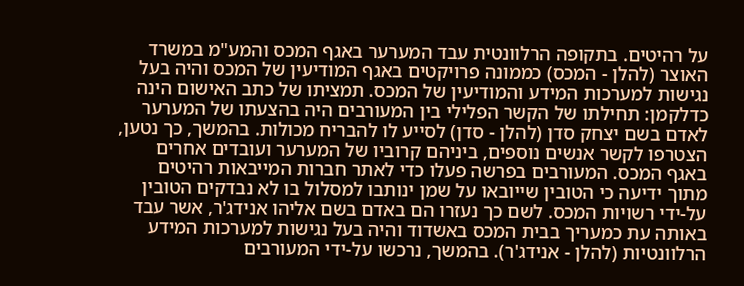על רהיטים. בתקופה הרלוונטית עבד המערער באגף המכס והמע"מ במשרד האוצר (להלן - המכס) כממונה פרויקטים באגף המודיעין של המכס והיה בעל נגישות למערכות המידע והמודיעין של המכס. תמציתו של כתב האישום הינה כדלקמן: תחילתו של הקשר הפלילי בין המעורבים היה בהצעתו של המערער לאדם בשם יצחק סדן (להלן - סדן) לסייע לו להבריח מכולות. בהמשך, כך נטען, הצטרפו לקשר אנשים נוספים, ביניהם קרוביו של המערער ועובדים אחרים באגף המכס. המעורבים בפרשה פעלו כדי לאתר חברות המייבאות רהיטים מתוך ידיעה כי הטובין שייובאו על שמן ינותבו למסלול בו לא נבדקים הטובין על-ידי רשויות המכס. לשם כך נעזרו הם באדם בשם אליהו אנידג'ר, אשר עבד באותה עת כמעריך בבית המכס באשדוד והיה בעל נגישות למערכות המידע הרלוונטיות (להלן - אנידג'ר). בהמשך, נרכשו על-ידי המעורבים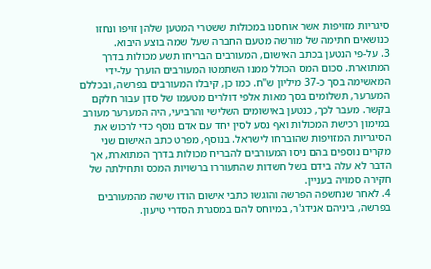סיגריות מזויפות אשר אוחסנו במכולות ששטרי המטען שלהן זויפו ונחזו כנושאים חתימה של מורשה מטעם החברה שעל שמה בוצע היבוא.
3. על-פי הנטען בכתב האישום, המעורבים הבריחו תשע מכולות בדרך המתוארת. סכום המס הכולל ממנו השתמטו המעורבים הוערך על-ידי המאשימה בסך כ-37 מיליון ש"ח. כמו כן, קיבלו המעורבים בפרשה, ובכללם המערער, תשלומים בסך מאות אלפי דולרים מטעמו של סדן עבור חלקם בקשר. מעבר לכך, כנטען באישומים השלישי והרביעי, היה המערער מעורב במימון רכישת המכולות ואף נסע לסין יחד עם אדם נוסף כדי לרכוש את הסיגריות המזויפות שהוברחו לישראל. בנוסף, מפרט כתב האישום שני מקרים נוספים בהם ניסו המעורבים להבריח מכולות בדרך המתוארת, אך הדבר לא עלה בידם בשל חשדות שהתעוררו ברשויות המכס ותחילתה של חקירה סמויה בעניין.
4. לאחר שנחשפה הפרשה והוגשו כתבי אישום הודו שישה מהמעורבים בפרשה, ביניהם אנידג'ר, במיוחס להם במסגרת הסדרי טיעון.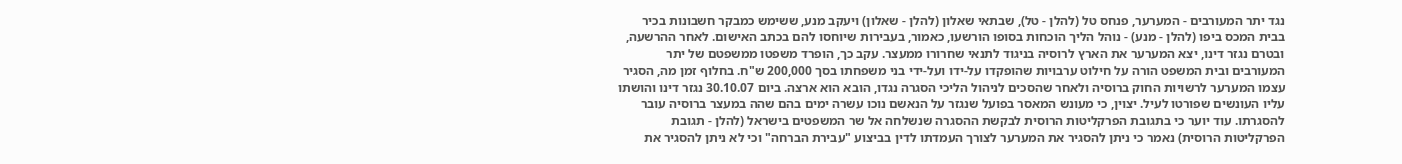נגד יתר המעורבים - המערער, פנחס טל (להלן - טל), שבתאי שאלון (להלן - שאלון) ויעקב מנע, ששימש כמבקר חשבונות בכיר בבית המכס ביפו (להלן - מנע) - נוהל הליך הוכחות בסופו הורשעו, כאמור, בעבירות שיוחסו להם בכתב האישום. לאחר ההרשעה, ובטרם נגזר דינו, יצא המערער את הארץ לרוסיה בניגוד לתנאי שחרורו ממעצר. עקב כך, הופרד משפטו ממשפטם של יתר המעורבים ובית המשפט הורה על חילוט ערבויות שהופקדו על-ידו ועל-ידי בני משפחתו בסך 200,000 ש"ח. בחלוף זמן מה, הסגיר עצמו המערער לרשויות החוק ברוסיה ולאחר שהסכים לניהול הליכי הסגרה נגדו, הובא הוא ארצה. ביום 30.10.07 נגזר דינו והושתו עליו העונשים שפורטו לעיל. יצוין, כי מעונש המאסר בפועל שנגזר על הנאשם נוכו עשרה ימים בהם שהה במעצר ברוסיה עובר להסגרתו. עוד יוער כי בתגובת הפרקליטות הרוסית לבקשת ההסגרה שנשלחה אל שר המשפטים בישראל (להלן - תגובת הפרקליטות הרוסית) נאמר כי ניתן להסגיר את המערער לצורך העמדתו לדין בביצוע "עבירת הברחה" וכי לא ניתן להסגיר את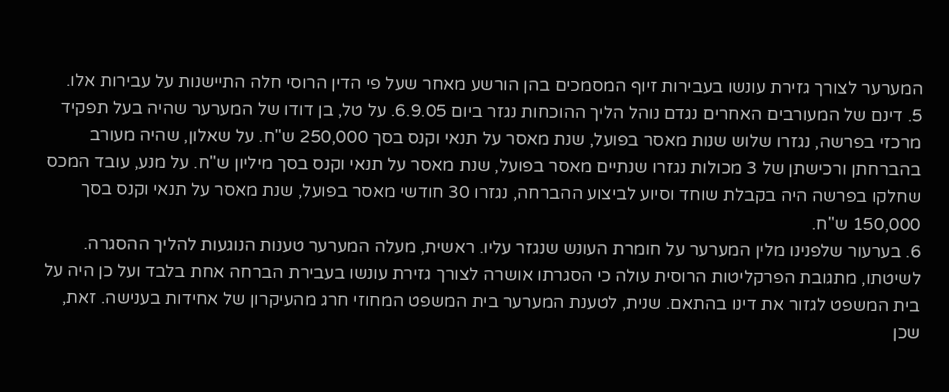המערער לצורך גזירת עונשו בעבירות זיוף המסמכים בהן הורשע מאחר שעל פי הדין הרוסי חלה התיישנות על עבירות אלו.
5. דינם של המעורבים האחרים נגדם נוהל הליך ההוכחות נגזר ביום 6.9.05. על טל, בן דודו של המערער שהיה בעל תפקיד מרכזי בפרשה, נגזרו שלוש שנות מאסר בפועל, שנת מאסר על תנאי וקנס בסך 250,000 ש"ח. על שאלון, שהיה מעורב בהברחתן ורכישתן של 3 מכולות נגזרו שנתיים מאסר בפועל, שנת מאסר על תנאי וקנס בסך מיליון ש"ח. על מנע, עובד המכס שחלקו בפרשה היה בקבלת שוחד וסיוע לביצוע ההברחה, נגזרו 30 חודשי מאסר בפועל, שנת מאסר על תנאי וקנס בסך 150,000 ש"ח.
6. בערעור שלפנינו מלין המערער על חומרת העונש שנגזר עליו. ראשית, מעלה המערער טענות הנוגעות להליך ההסגרה. לשיטתו, מתגובת הפרקליטות הרוסית עולה כי הסגרתו אושרה לצורך גזירת עונשו בעבירת הברחה אחת בלבד ועל כן היה על בית המשפט לגזור את דינו בהתאם. שנית, לטענת המערער בית המשפט המחוזי חרג מהעיקרון של אחידות בענישה. זאת, שכן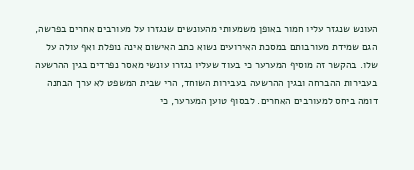העונש שנגזר עליו חמור באופן משמעותי מהעונשים שנגזרו על מעורבים אחרים בפרשה, הגם שמידת מעורבותם במסכת האירועים נשוא כתב האישום אינה נופלת ואף עולה על שלו. בהקשר זה מוסיף המערער כי בעוד שעליו נגזרו עונשי מאסר נפרדים בגין ההרשעה בעבירות ההברחה ובגין ההרשעה בעבירות השוחד, הרי שבית המשפט לא ערך הבחנה דומה ביחס למעורבים האחרים. לבסוף טוען המערער, כי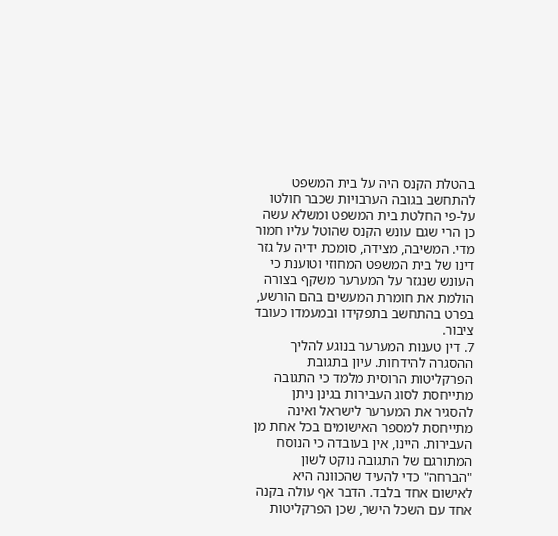בהטלת הקנס היה על בית המשפט להתחשב בגובה הערבויות שכבר חולטו על-פי החלטת בית המשפט ומשלא עשה כן הרי שגם עונש הקנס שהוטל עליו חמור מדי. המשיבה, מצידה, סומכת ידיה על גזר דינו של בית המשפט המחוזי וטוענת כי העונש שנגזר על המערער משקף בצורה הולמת את חומרת המעשים בהם הורשע, בפרט בהתחשב בתפקידו ובמעמדו כעובד ציבור.
7. דין טענות המערער בנוגע להליך ההסגרה להידחות. עיון בתגובת הפרקליטות הרוסית מלמד כי התגובה מתייחסת לסוג העבירות בגינן ניתן להסגיר את המערער לישראל ואינה מתייחסת למספר האישומים בכל אחת מן העבירות. היינו, אין בעובדה כי הנוסח המתורגם של התגובה נוקט לשון "הברחה" כדי להעיד שהכוונה היא לאישום אחד בלבד. הדבר אף עולה בקנה אחד עם השכל הישר, שכן הפרקליטות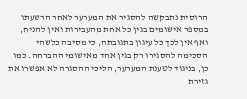הרוסית נתבקשה להסגיר את המערער לאחר הרשעתו במספר אישומים בגין כל אחת מהעבירות ואין להניח, ואף אין לכך כל עיגון בתגובתה, כי מסיבה כלשהי הסכימה להסגירו רק בגין אחד מאישומי ההברחה. כמו כן, בניגוד לטענת המערער, הליכי ההסגרה לא אפשרו את גזירת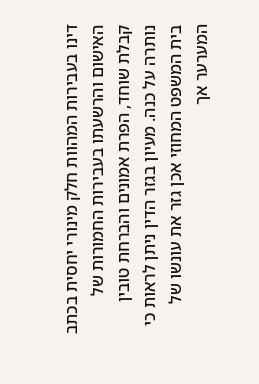דינו בעבירות המהוות חלק מינורי יחסית בכתב האישום והרשעתו בעבירות החמורות של קבלת שוחד, הפרת אמונים והברחת טובין נותרה על כנה. מעיון בגזר הדין ניתן לראות כי בית המשפט המחוזי אכן גזר את עונשו של המערער אך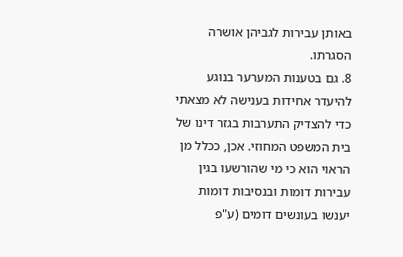באותן עבירות לגביהן אושרה הסגרתו.
8. גם בטענות המערער בנוגע להיעדר אחידות בענישה לא מצאתי כדי להצדיק התערבות בגזר דינו של בית המשפט המחוזי. אכן, ככלל מן הראוי הוא כי מי שהורשעו בגין עבירות דומות ובנסיבות דומות יענשו בעונשים דומים (ע"פ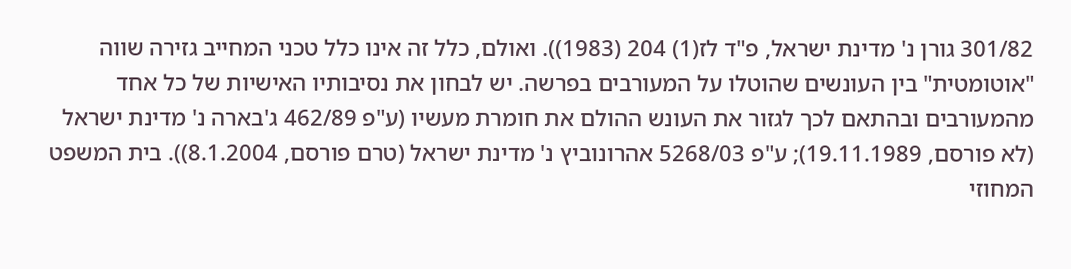301/82 גורן נ' מדינת ישראל, פ"ד לז(1) 204 (1983)). ואולם, כלל זה אינו כלל טכני המחייב גזירה שווה "אוטומטית" בין העונשים שהוטלו על המעורבים בפרשה. יש לבחון את נסיבותיו האישיות של כל אחד מהמעורבים ובהתאם לכך לגזור את העונש ההולם את חומרת מעשיו (ע"פ 462/89 ג'בארה נ' מדינת ישראל (לא פורסם, 19.11.1989); ע"פ 5268/03 אהרונוביץ נ' מדינת ישראל (טרם פורסם, 8.1.2004)). בית המשפט המחוזי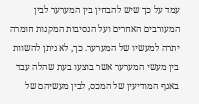עמד על כך שיש להבחין בין המערער לבין המעורבים האחרים ועל הנסיבות המקנות חומרה יתרה למעשיו של המערער. כך, לא ניתן להשוות בין מעשי המערער אשר בוצעו בעת שהלה עבד באגף המודיעין של המכס, לבין מעשיהם של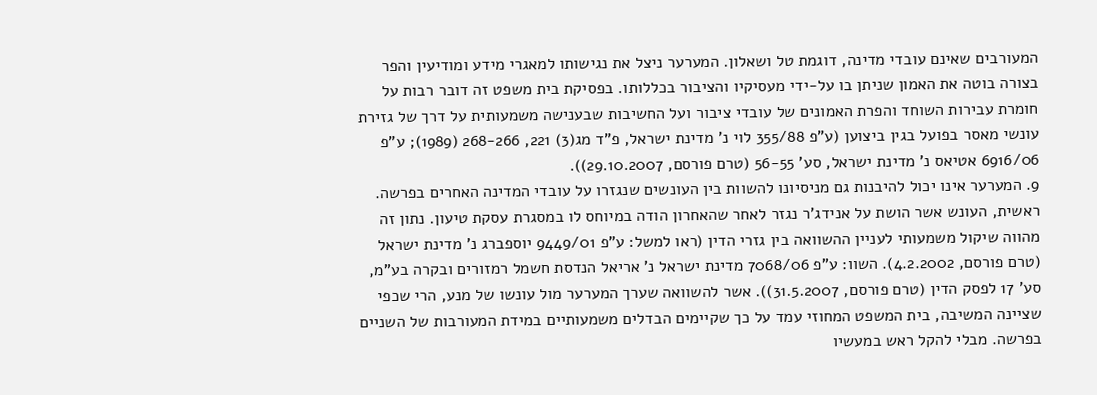המעורבים שאינם עובדי מדינה, דוגמת טל ושאלון. המערער ניצל את נגישותו למאגרי מידע ומודיעין והפר בצורה בוטה את האמון שניתן בו על-ידי מעסיקיו והציבור בכללותו. בפסיקת בית משפט זה דובר רבות על חומרת עבירות השוחד והפרת האמונים של עובדי ציבור ועל החשיבות שבענישה משמעותית על דרך של גזירת עונשי מאסר בפועל בגין ביצוען (ע"פ 355/88 לוי נ' מדינת ישראל, פ"ד מג(3) 221, 268-266 (1989); ע"פ 6916/06 אטיאס נ' מדינת ישראל, סע' 56-55 (טרם פורסם, 29.10.2007)).
9. המערער אינו יכול להיבנות גם מניסיונו להשוות בין העונשים שנגזרו על עובדי המדינה האחרים בפרשה. ראשית, העונש אשר הושת על אנידג'ר נגזר לאחר שהאחרון הודה במיוחס לו במסגרת עסקת טיעון. נתון זה מהווה שיקול משמעותי לעניין ההשוואה בין גזרי הדין (ראו למשל: ע"פ 9449/01 יוספברג נ' מדינת ישראל (טרם פורסם, 4.2.2002). השוו: ע"פ 7068/06 מדינת ישראל נ' אריאל הנדסת חשמל רמזורים ובקרה בע"מ, סע' 17 לפסק הדין (טרם פורסם, 31.5.2007)). אשר להשוואה שערך המערער מול עונשו של מנע, הרי שכפי שציינה המשיבה, בית המשפט המחוזי עמד על כך שקיימים הבדלים משמעותיים במידת המעורבות של השניים בפרשה. מבלי להקל ראש במעשיו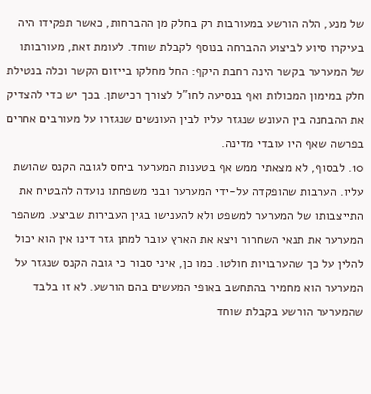של מנע, הלה הורשע במעורבות רק בחלק מן ההברחות, כאשר תפקידו היה בעיקרו סיוע לביצוע ההברחה בנוסף לקבלת שוחד. לעומת זאת, מעורבותו של המערער בקשר הינה רחבת היקף: החל מחלקו בייזום הקשר וכלה בנטילת חלק במימון המכולות ואף בנסיעה לחו"ל לצורך רכישתן. בכך יש כדי להצדיק את ההבחנה בין העונש שנגזר עליו לבין העונשים שנגזרו על מעורבים אחרים בפרשה שאף היו עובדי מדינה.
10. לבסוף, לא מצאתי ממש אף בטענות המערער ביחס לגובה הקנס שהושת עליו. הערבות שהופקדה על-ידי המערער ובני משפחתו נועדה להבטיח את התייצבותו של המערער למשפט ולא להענישו בגין העבירות שביצע. משהפר המערער את תנאי השחרור ויצא את הארץ עובר למתן גזר דינו אין הוא יכול להלין על כך שהערבויות חולטו. כמו כן, איני סבור כי גובה הקנס שנגזר על המערער הוא מחמיר בהתחשב באופי המעשים בהם הורשע. לא זו בלבד שהמערער הורשע בקבלת שוחד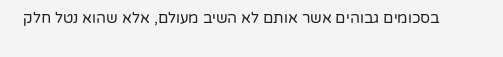בסכומים גבוהים אשר אותם לא השיב מעולם, אלא שהוא נטל חלק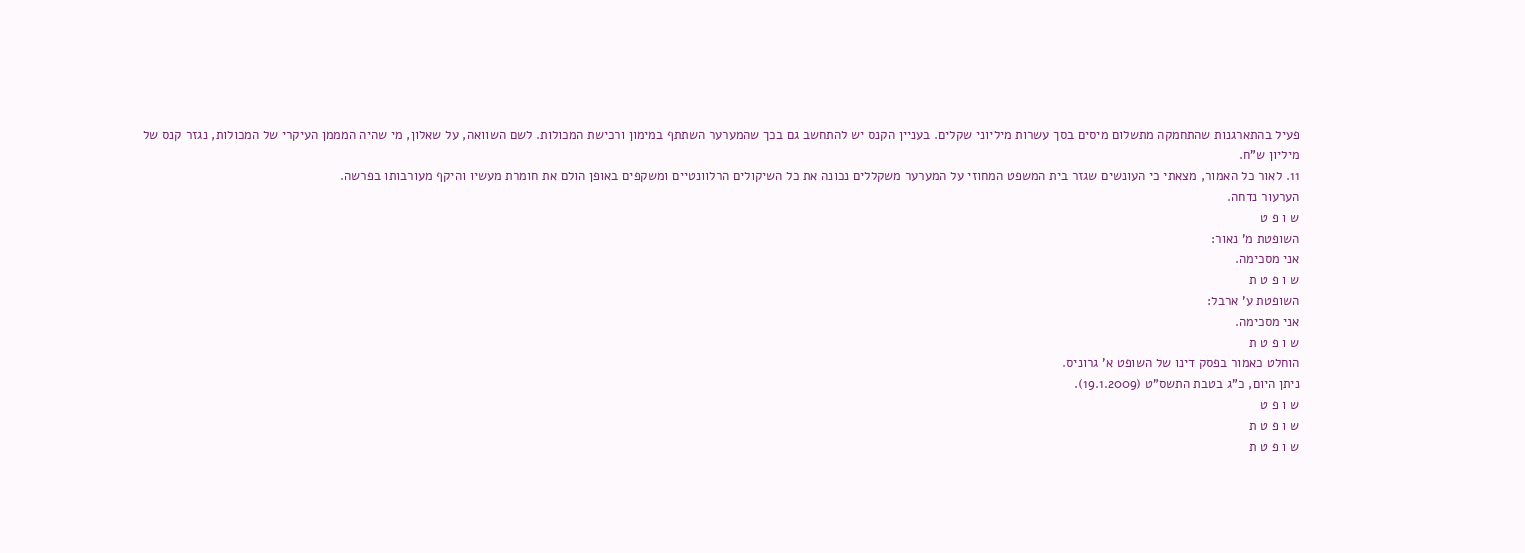פעיל בהתארגנות שהתחמקה מתשלום מיסים בסך עשרות מיליוני שקלים. בעניין הקנס יש להתחשב גם בכך שהמערער השתתף במימון ורכישת המכולות. לשם השוואה, על שאלון, מי שהיה המממן העיקרי של המכולות, נגזר קנס של מיליון ש"ח.
11. לאור כל האמור, מצאתי כי העונשים שגזר בית המשפט המחוזי על המערער משקללים נכונה את כל השיקולים הרלוונטיים ומשקפים באופן הולם את חומרת מעשיו והיקף מעורבותו בפרשה.
הערעור נדחה.
ש ו פ ט
השופטת מ' נאור:
אני מסכימה.
ש ו פ ט ת
השופטת ע' ארבל:
אני מסכימה.
ש ו פ ט ת
הוחלט כאמור בפסק דינו של השופט א' גרוניס.
ניתן היום, כ"ג בטבת התשס"ט (19.1.2009).
ש ו פ ט
ש ו פ ט ת
ש ו פ ט ת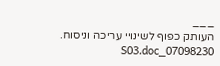___
העותק כפוף לשינויי עריכה וניסוח. 07098230_S03.doc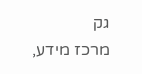גק
מרכז מידע,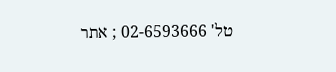טל' 02-6593666 ; אתר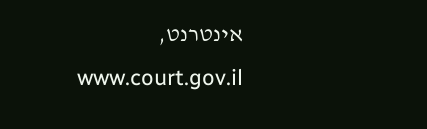אינטרנט, www.court.gov.il